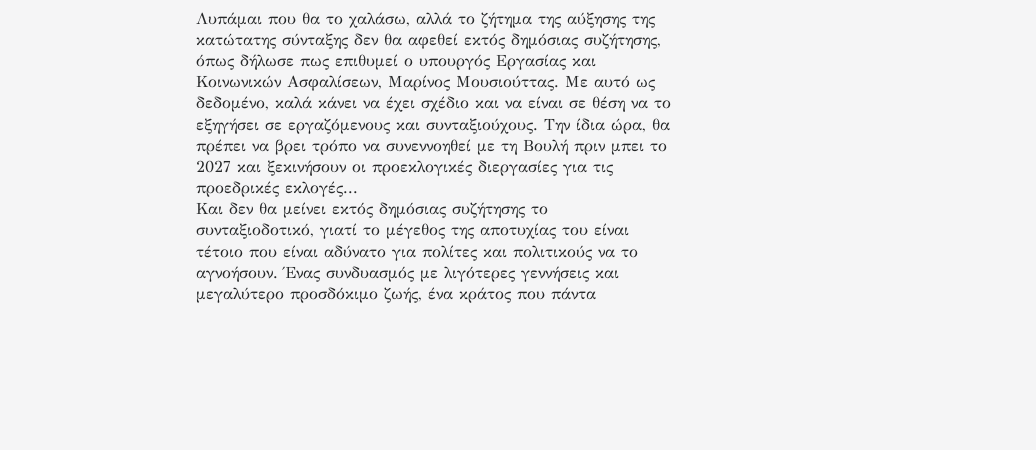Λυπάμαι που θα το χαλάσω, αλλά το ζήτημα της αύξησης της κατώτατης σύνταξης δεν θα αφεθεί εκτός δημόσιας συζήτησης, όπως δήλωσε πως επιθυμεί ο υπουργός Εργασίας και Κοινωνικών Ασφαλίσεων, Μαρίνος Μουσιούττας. Με αυτό ως δεδομένο, καλά κάνει να έχει σχέδιο και να είναι σε θέση να το εξηγήσει σε εργαζόμενους και συνταξιούχους. Την ίδια ώρα, θα πρέπει να βρει τρόπο να συνεννοηθεί με τη Βουλή πριν μπει το 2027 και ξεκινήσουν οι προεκλογικές διεργασίες για τις προεδρικές εκλογές...
Και δεν θα μείνει εκτός δημόσιας συζήτησης το συνταξιοδοτικό, γιατί το μέγεθος της αποτυχίας του είναι τέτοιο που είναι αδύνατο για πολίτες και πολιτικούς να το αγνοήσουν. Ένας συνδυασμός με λιγότερες γεννήσεις και μεγαλύτερο προσδόκιμο ζωής, ένα κράτος που πάντα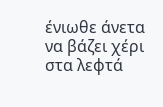ένιωθε άνετα να βάζει χέρι στα λεφτά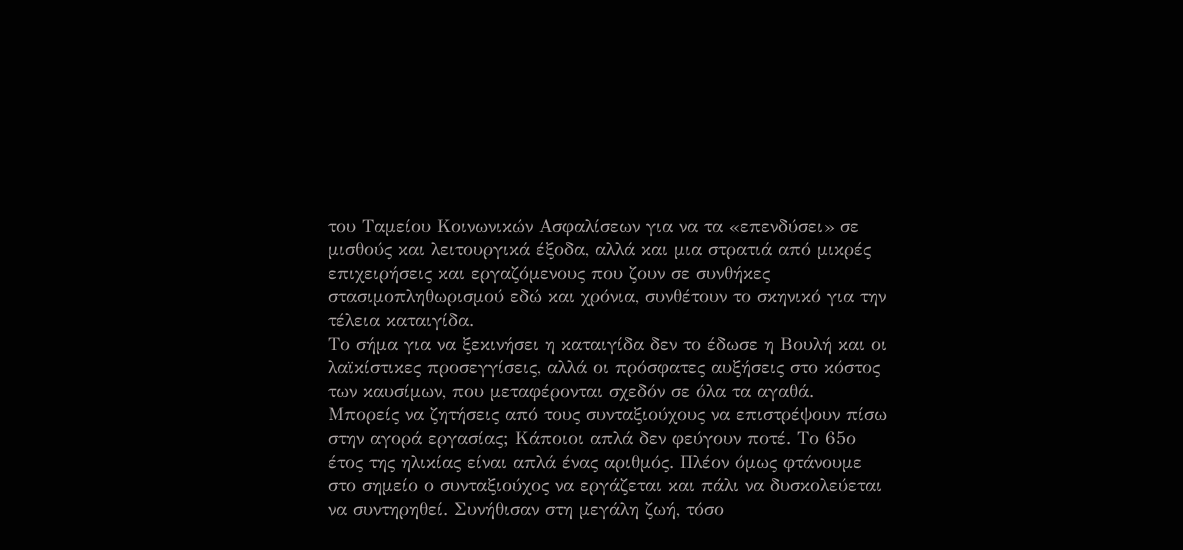του Ταμείου Κοινωνικών Ασφαλίσεων για να τα «επενδύσει» σε μισθούς και λειτουργικά έξοδα, αλλά και μια στρατιά από μικρές επιχειρήσεις και εργαζόμενους που ζουν σε συνθήκες στασιμοπληθωρισμού εδώ και χρόνια, συνθέτουν το σκηνικό για την τέλεια καταιγίδα.
Το σήμα για να ξεκινήσει η καταιγίδα δεν το έδωσε η Βουλή και οι λαϊκίστικες προσεγγίσεις, αλλά οι πρόσφατες αυξήσεις στο κόστος των καυσίμων, που μεταφέρονται σχεδόν σε όλα τα αγαθά. Μπορείς να ζητήσεις από τους συνταξιούχους να επιστρέψουν πίσω στην αγορά εργασίας; Κάποιοι απλά δεν φεύγουν ποτέ. Το 65ο έτος της ηλικίας είναι απλά ένας αριθμός. Πλέον όμως φτάνουμε στο σημείο ο συνταξιούχος να εργάζεται και πάλι να δυσκολεύεται να συντηρηθεί. Συνήθισαν στη μεγάλη ζωή, τόσο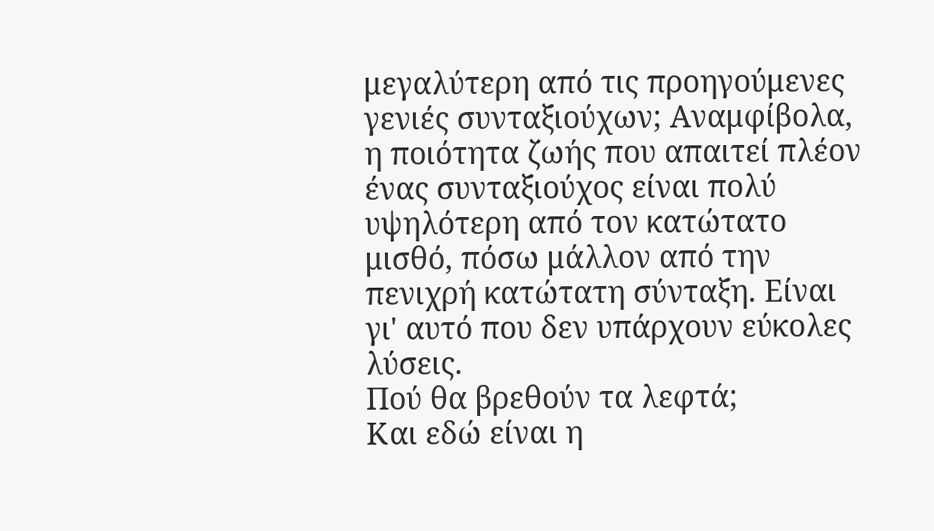μεγαλύτερη από τις προηγούμενες γενιές συνταξιούχων; Αναμφίβολα, η ποιότητα ζωής που απαιτεί πλέον ένας συνταξιούχος είναι πολύ υψηλότερη από τον κατώτατο μισθό, πόσω μάλλον από την πενιχρή κατώτατη σύνταξη. Είναι γι' αυτό που δεν υπάρχουν εύκολες λύσεις.
Πού θα βρεθούν τα λεφτά;
Και εδώ είναι η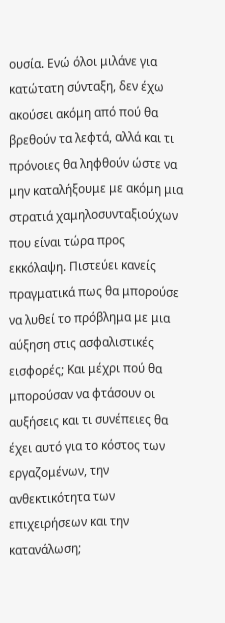ουσία. Ενώ όλοι μιλάνε για κατώτατη σύνταξη, δεν έχω ακούσει ακόμη από πού θα βρεθούν τα λεφτά, αλλά και τι πρόνοιες θα ληφθούν ώστε να μην καταλήξουμε με ακόμη μια στρατιά χαμηλοσυνταξιούχων που είναι τώρα προς εκκόλαψη. Πιστεύει κανείς πραγματικά πως θα μπορούσε να λυθεί το πρόβλημα με μια αύξηση στις ασφαλιστικές εισφορές; Και μέχρι πού θα μπορούσαν να φτάσουν οι αυξήσεις και τι συνέπειες θα έχει αυτό για το κόστος των εργαζομένων, την ανθεκτικότητα των επιχειρήσεων και την κατανάλωση;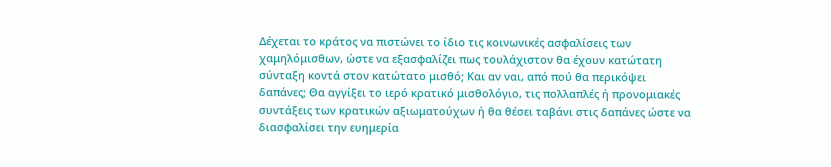Δέχεται το κράτος να πιστώνει το ίδιο τις κοινωνικές ασφαλίσεις των χαμηλόμισθων, ώστε να εξασφαλίζει πως τουλάχιστον θα έχουν κατώτατη σύνταξη κοντά στον κατώτατο μισθό; Και αν ναι, από πού θα περικόψει δαπάνες; Θα αγγίξει το ιερό κρατικό μισθολόγιο, τις πολλαπλές ή προνομιακές συντάξεις των κρατικών αξιωματούχων ή θα θέσει ταβάνι στις δαπάνες ώστε να διασφαλίσει την ευημερία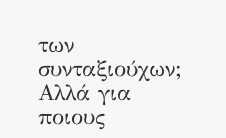των συνταξιούχων;
Αλλά για ποιους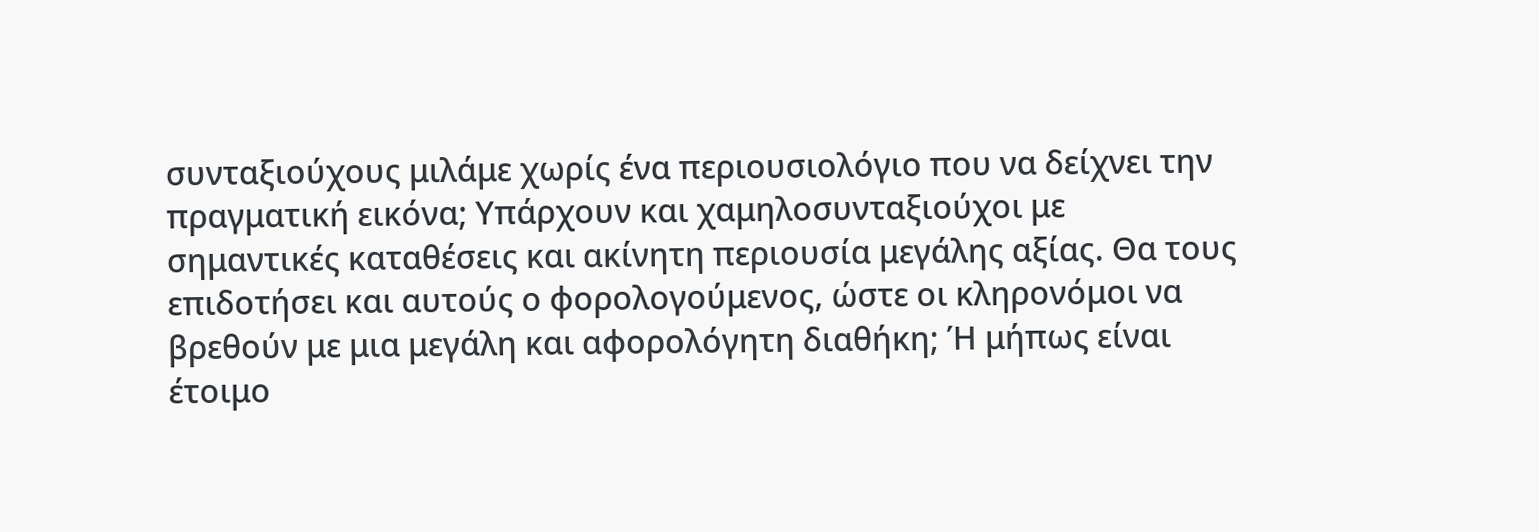συνταξιούχους μιλάμε χωρίς ένα περιουσιολόγιο που να δείχνει την πραγματική εικόνα; Υπάρχουν και χαμηλοσυνταξιούχοι με σημαντικές καταθέσεις και ακίνητη περιουσία μεγάλης αξίας. Θα τους επιδοτήσει και αυτούς ο φορολογούμενος, ώστε οι κληρονόμοι να βρεθούν με μια μεγάλη και αφορολόγητη διαθήκη; Ή μήπως είναι έτοιμο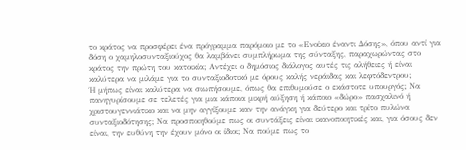το κράτος να προσφέρει ένα πρόγραμμα παρόμοιο με το «Ενοίκιο έναντι Δόσης», όπου αντί για δόση ο χαμηλοσυνταξιούχος θα λαμβάνει συμπλήρωμα της σύνταξης, παραχωρώντας στο κράτος την πρώτη του κατοικία; Αντέχει ο δημόσιος διάλογος αυτές τις αλήθειες ή είναι καλύτερα να μιλάμε για το συνταξιοδοτικό με όρους καλής νεράιδας και λεφτόδεντρου;
Ή μήπως είναι καλύτερα να σιωπήσουμε, όπως θα επιθυμούσε ο εκάστοτε υπουργός; Να πανηγυρίσουμε σε τελετές για μια κάποια μικρή αύξηση ή κάποιο «δώρο» πασχαλινό ή χριστουγεννιάτικο και να μην αγγίξουμε καν την ανάγκη για δεύτερο και τρίτο πυλώνα συνταξιοδότησης; Να προσποιηθούμε πως οι συντάξεις είναι ικανοποιητικές και, για όσους δεν είναι, την ευθύνη την έχουν μόνο οι ίδιοι; Να πούμε πως το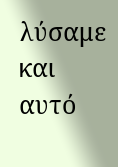λύσαμε και αυτό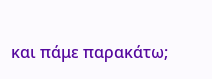και πάμε παρακάτω;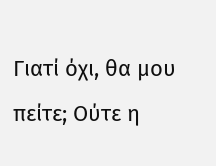Γιατί όχι, θα μου πείτε; Ούτε η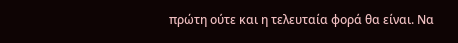πρώτη ούτε και η τελευταία φορά θα είναι. Να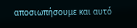αποσιωπήσουμε και αυτό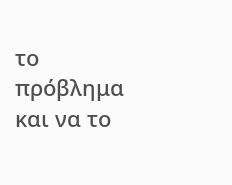το πρόβλημα και να το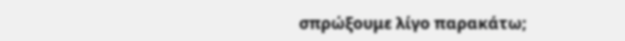σπρώξουμε λίγο παρακάτω;